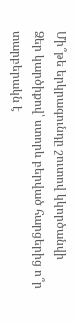Մի՞թե երկրագունդը շուտով կկործանվի
Ձեր կարծիքով՝ ստորև բերված հարցերից ո՞ր տարբերակն է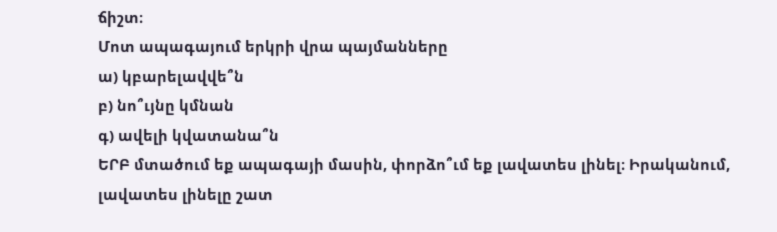ճիշտ։
Մոտ ապագայում երկրի վրա պայմանները
ա) կբարելավվե՞ն
բ) նո՞ւյնը կմնան
գ) ավելի կվատանա՞ն
ԵՐԲ մտածում եք ապագայի մասին, փորձո՞ւմ եք լավատես լինել։ Իրականում, լավատես լինելը շատ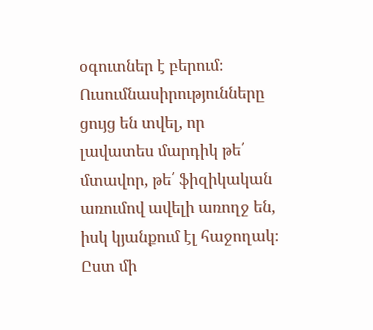օգուտներ է բերում։ Ուսումնասիրությունները ցույց են տվել, որ լավատես մարդիկ թե՛ մտավոր, թե՛ ֆիզիկական առումով ավելի առողջ են, իսկ կյանքում էլ հաջողակ։ Ըստ մի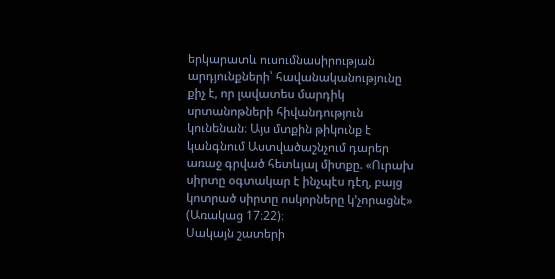երկարատև ուսումնասիրության արդյունքների՝ հավանականությունը քիչ է, որ լավատես մարդիկ սրտանոթների հիվանդություն կունենան։ Այս մտքին թիկունք է կանգնում Աստվածաշնչում դարեր առաջ գրված հետևյալ միտքը. «Ուրախ սիրտը օգտակար է ինչպէս դէղ, բայց կոտրած սիրտը ոսկորները կ’չորացնէ» (Առակաց 17։22)։
Սակայն շատերի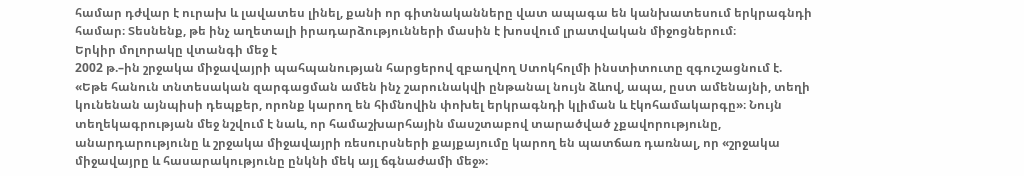համար դժվար է ուրախ և լավատես լինել, քանի որ գիտնականները վատ ապագա են կանխատեսում երկրագնդի համար։ Տեսնենք, թե ինչ աղետալի իրադարձությունների մասին է խոսվում լրատվական միջոցներում։
Երկիր մոլորակը վտանգի մեջ է
2002 թ.–ին շրջակա միջավայրի պահպանության հարցերով զբաղվող Ստոկհոլմի ինստիտուտը զգուշացնում է. «Եթե հանուն տնտեսական զարգացման ամեն ինչ շարունակվի ընթանալ նույն ձևով, ապա, ըստ ամենայնի, տեղի կունենան այնպիսի դեպքեր, որոնք կարող են հիմնովին փոխել երկրագնդի կլիման և էկոհամակարգը»։ Նույն տեղեկագրության մեջ նշվում է նաև, որ համաշխարհային մասշտաբով տարածված չքավորությունը, անարդարությունը և շրջակա միջավայրի ռեսուրսների քայքայումը կարող են պատճառ դառնալ, որ «շրջակա միջավայրը և հասարակությունը ընկնի մեկ այլ ճգնաժամի մեջ»։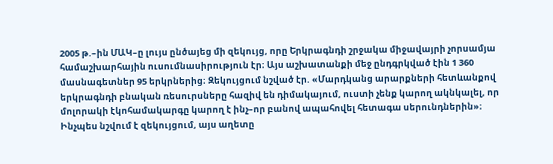2005 թ.–ին ՄԱԿ–ը լույս ընծայեց մի զեկույց, որը Երկրագնդի շրջակա միջավայրի չորսամյա համաշխարհային ուսումնասիրություն էր։ Այս աշխատանքի մեջ ընդգրկված էին 1 360 մասնագետներ 95 երկրներից։ Զեկույցում նշված էր. «Մարդկանց արարքների հետևանքով երկրագնդի բնական ռեսուրսները հազիվ են դիմակայում, ուստի չենք կարող ակնկալել, որ մոլորակի էկոհամակարգը կարող է ինչ–որ բանով ապահովել հետագա սերունդներին»։ Ինչպես նշվում է զեկույցում, այս աղետը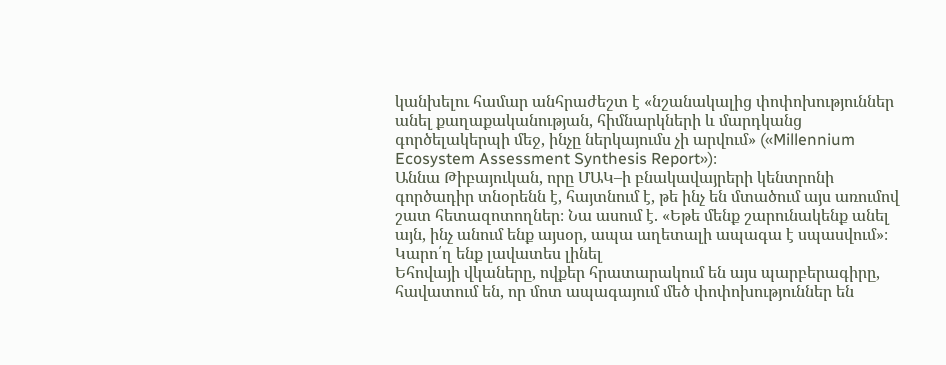կանխելու համար անհրաժեշտ է «նշանակալից փոփոխություններ անել քաղաքականության, հիմնարկների և մարդկանց գործելակերպի մեջ, ինչը ներկայումս չի արվում» («Millennium Ecosystem Assessment Synthesis Report»)։
Աննա Թիբայուկան, որը ՄԱԿ–ի բնակավայրերի կենտրոնի գործադիր տնօրենն է, հայտնում է, թե ինչ են մտածում այս առումով շատ հետազոտողներ։ Նա ասում է. «Եթե մենք շարունակենք անել այն, ինչ անում ենք այսօր, ապա աղետալի ապագա է սպասվում»։
Կարո՛ղ ենք լավատես լինել
Եհովայի վկաները, ովքեր հրատարակում են այս պարբերագիրը, հավատում են, որ մոտ ապագայում մեծ փոփոխություններ են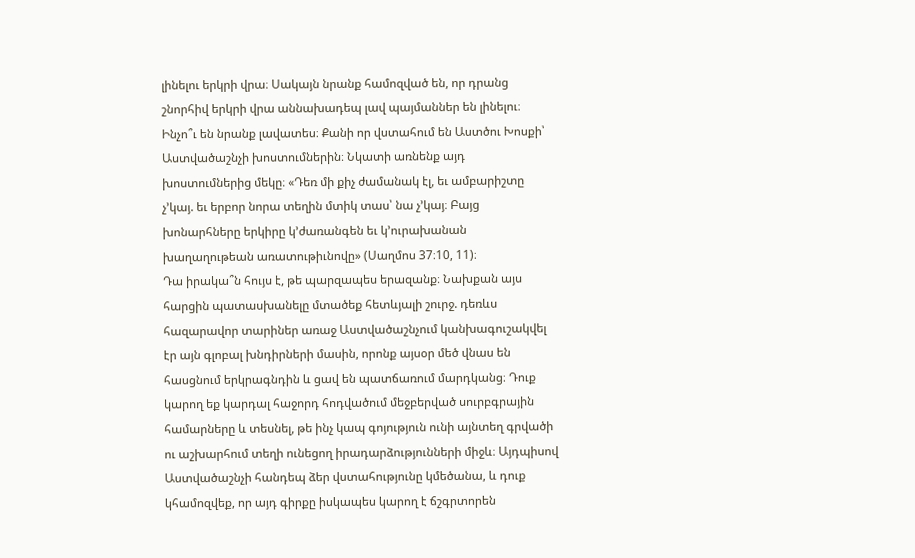լինելու երկրի վրա։ Սակայն նրանք համոզված են, որ դրանց շնորհիվ երկրի վրա աննախադեպ լավ պայմաններ են լինելու։ Ինչո՞ւ են նրանք լավատես։ Քանի որ վստահում են Աստծու Խոսքի՝ Աստվածաշնչի խոստումներին։ Նկատի առնենք այդ խոստումներից մեկը։ «Դեռ մի քիչ ժամանակ էլ, եւ ամբարիշտը չ’կայ. եւ երբոր նորա տեղին մտիկ տաս՝ նա չ’կայ։ Բայց խոնարհները երկիրը կ’ժառանգեն եւ կ’ուրախանան խաղաղութեան առատութիւնովը» (Սաղմոս 37։10, 11)։
Դա իրակա՞ն հույս է, թե պարզապես երազանք։ Նախքան այս հարցին պատասխանելը մտածեք հետևյալի շուրջ. դեռևս հազարավոր տարիներ առաջ Աստվածաշնչում կանխագուշակվել էր այն գլոբալ խնդիրների մասին, որոնք այսօր մեծ վնաս են հասցնում երկրագնդին և ցավ են պատճառում մարդկանց։ Դուք կարող եք կարդալ հաջորդ հոդվածում մեջբերված սուրբգրային համարները և տեսնել, թե ինչ կապ գոյություն ունի այնտեղ գրվածի ու աշխարհում տեղի ունեցող իրադարձությունների միջև։ Այդպիսով Աստվածաշնչի հանդեպ ձեր վստահությունը կմեծանա, և դուք կհամոզվեք, որ այդ գիրքը իսկապես կարող է ճշգրտորեն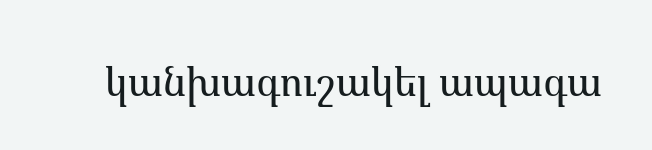կանխագուշակել ապագա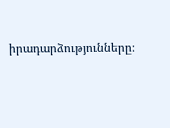իրադարձությունները։